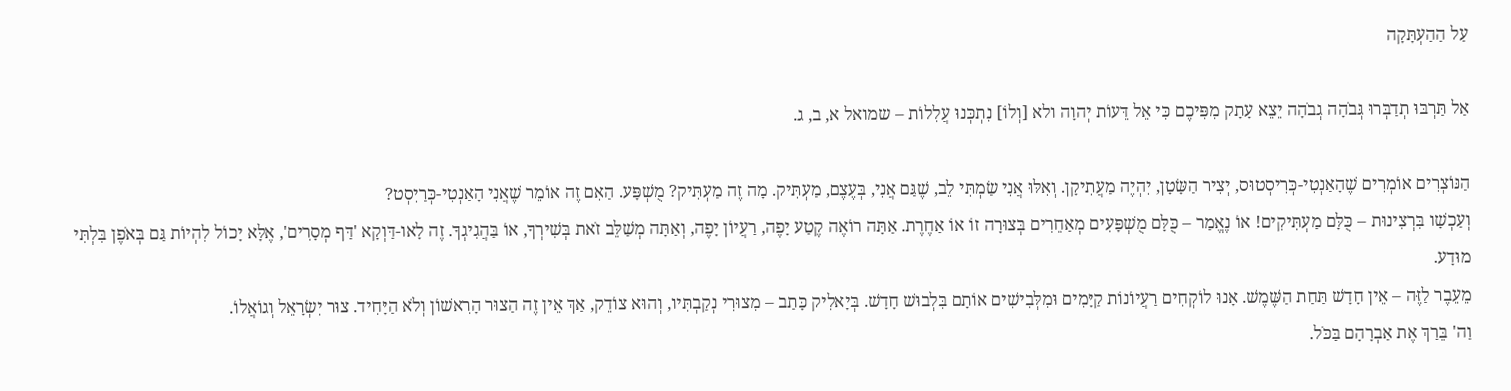עַל הַהַעְתָּקָה

אַל תַּרְבּוּ תְדַבְּרוּ גְּבֹהָה גְבֹהָה יֵצֵא עָתָק מִפִּיכֶם כִּי אֵל דֵּעוֹת יְהוָה ולא [וְלוֹ] נִתְכְּנוּ עֲלִלוֹת – שמואל א, ב, ג.

הַנּוֹצְרִים אוֹמְרִים שֶׁהָאַנְטִי-כְּרִיסְטוּס, יְצִיר הַשָּׂטָן, יִהְיֶה מַעֲתִיקָן. וְאִלּוּ אֲנִי שַׂמְתִּי לֵב, שֶׁגַּם אֲנִי, בְּעֶצֶם, מַעְתִּיק. מָה זֶה מַעְתִּיק? מֻשְׁפָּע. הַאִם זֶה אוֹמֵר שֶׁאֲנִי הָאַנְטִי-כְּרַיִסְט?
וְעַכְשָׁו בִּרְצִינוּת – כֻּלָּם מַעְתִּיקִים! אוֹ נֶאֱמַר – כֻּלָּם מֻשְׁפָּעִים מְאַחֵרִים בְּצוּרָה זוֹ אוֹ אַחֶרֶת. אַתָּה רוֹאֶה קֶטַע יָפֶה, רַעֲיוֹן יָפֶה, וְאַתָּה מְשַׁלֵּב זֹאת בְּשִׁירְךָ, אוֹ בַּהֲגִיגְךָ. זֶה לָאו-דַּוְקָא 'דַּף מְסָרִים', אֶלָּא יָכוֹל לִהְיוֹת גַּם בְּאֹפֶן בִּלְתִּי מוּדָע.
מֵעֵבֶר לַזֶּה – אֵין חָדָשׁ תַּחַת הַשֶּׁמֶשׁ. אָנוּ לוֹקְחִים רַעֲיוֹנוֹת קַיָּמִים וּמִלְּבִישִׁים אוֹתָם בִּלְבוּשׁ חָדָשׁ. בְּיָאלִיק כָּתַב – מִצוּרִי נְקַבְתִּיו, וְהוּא צוֹדֵק, אַךְ אֵין זֶה הַצוּר הָרִאשׁוֹן וְלֹא הַיָּחִיד. צוּר יִשְׂרָאֵל וְגוֹאֲלוֹ.
וַה' בֵּרַךְ אֶת אַבְרָהָם בַּכֹּל.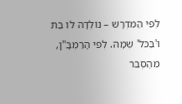לְפִי הַמִּדְרָשׁ – נוֹלְדָה לוֹ בַּת וּ'בַּכֹּל' שְׁמָהּ. לְפִי הָרַמְבָּ"ן, מֵהֶסְבֵּר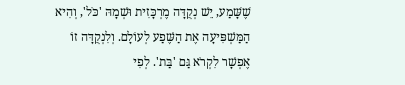שֶׁשָּׁמַע, יֵשׁ נְקֻדָּה מֶרְכָּזִית וּשְׁמָהּ 'כֹּל', וְהִיא הַמַּשְׁפִּיעָה אֶת הַשֶּׁפַע לְעוֹלָם. וְלִנְקֻדָּה זוֹ אֶפְשָׁר לִקְרֹא גַּם 'בַּת'. לְפִי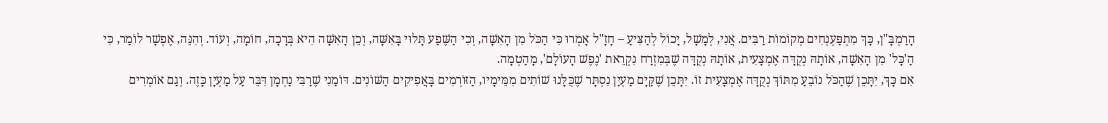הָרַמְבָּ"ן, כָּךְ מִתְפַּעְנְחִים מְקוֹמוֹת רַבִּים. אֲנִי, לְמָשָׁל, יָכוֹל לְהַצִּיעַ – חָזָ"ל אָמְרוּ כִּי הַכֹּל מִן הָאִשָּׁה, וְכִי הַשֶּׁפַע תָּלוּי בָּאִשָּׁה, וְכֵן הָאִשָּׁה הִיא בְּרָכָה, חוֹמָה, וְעוֹד. וְהִנֵּה, אֶפְשָׁר לוֹמַר, כִּי הַ'כָּל' מִן הָאִשָּׁה, אוֹתָהּ נְקֻדָּה אֶמְצָעִית, אוֹתָהּ נְקֻדָּה שֶׁבְּמִזְרַח נִקְרֵאת 'נֶפֶשׁ הָעוֹלָם', מָהַטְמָה.
אִם כָּךְ, יִתָּכֵן שֶׁהַכֹּל נוֹבֵעַ מִתּוֹךְ נְקֻדָּה אֶמְצָעִית זוֹ. יִתָּכֵן שֶׁקַּיָם מַעְיַן נִסְתָּר שֶׁכֻּלָּנוּ שׁוֹתִים מִמֵּימָיו, הַזּוֹרְמִים בָּאֲפִיקִים הַשּׁוֹנִים. דּוֹמַנִי שֶׁרַבִּי נַחְמָן דִּבֵּר עַל מַעְיָן כָּזֶה. וְגַם אוֹמְרִים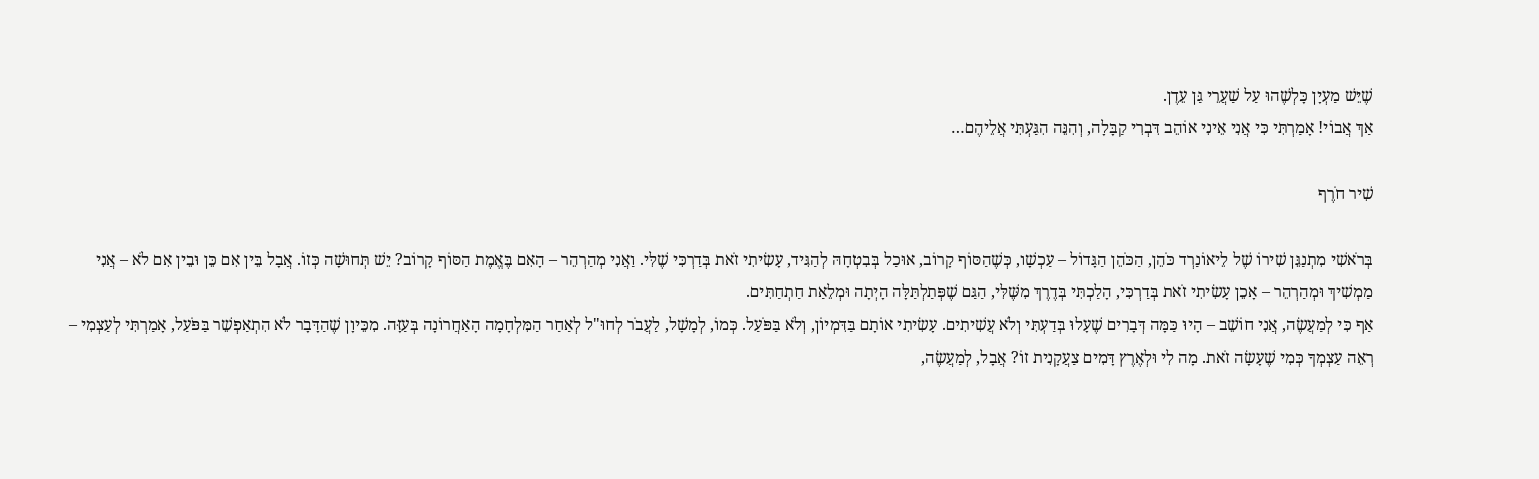שֶׁיֵּשׁ מַעְיָן כָּלְשֶׁהוּ עַל שַׁעֲרֵי גַּן עֵדֶן.
אַךְ אֲבוֹי! אָמַרְתִּי כִּי אֲנִי אֵינִי אוֹהֵב דִּבְרִי קַבָּלָה, וְהִנֵּה הִגַּעְתִּי אֲלֵיהֶם…

שִׁיר חֹרֶף

בְּרֹאשִׁי מִתְנַגֵּן שִׁירוֹ שֶׁל לֵיאוֹנַרְד כֹּהֵן, הַכֹּהֵן הַגָּדוֹל – עַכְשָׁו, כְּשֶׁהַסּוֹף קָרוֹב, אוּכַל בְּבִטְחָהּ לְהַגִּיד, עָשִׂיתִי זֹאת בְּדַרְכִּי שֶׁלִּי. וַאֲנִי מְהַרְהֵר – הָאִם בֶּאֱמֶת הַסּוֹף קָרוֹב? יֵשׁ תְּחוּשָׁה כְּזוֹ. אֲבָל בֵּין אִם כֵּן וּבֵין אִם לֹא – אֲנִי מַמְשִׁיךְ וּמְהַרְהֵר – אָכֵן עָשִׂיתִי זֹאת בְּדַרְכִּי, הָלַכְתִּי בְּדֶרֶךְ מִשֶּׁלִּי, הַגַּם שֶׁפְּתַלְתַּלָּה הָיְתָה וּמְלֵאַת חַתְחַתִּים.
אַף כִּי לְמַעֲשֶׂה, אֲנִי חוֹשֵׁב – הָיוּ כַּמָּה דְּבָרִים שֶׁעָלוּ בְּדַעְתִּי וְלֹא עֲשִׁיתִים. עָשִׂיתִי אוֹתָם בַּדִּמְיוֹן, וְלֹא בַּפֹּעַל. כְּמוֹ, לְמָשָׁל, לַעֲבֹר לְחוּ"ל לְאַחַר הַמִּלְחָמָה הָאַחֲרוֹנָה בְּעַזָּה. מִכֵּיוָן שֶׁהַדָּבָר לֹא הִתְאַפְשֵׁר בַּפֹּעַל, אָמַרְתִּי לְעַצְמִי – רְאֵה עַצְמְךָ כְּמִי שֶׁעָשָׂה זֹאת. מָה לִי וּלְאֶרֶץ דָּמִים צַעֲקָנִית זוֹ? אֲבָל, לְמַעֲשֶׂה,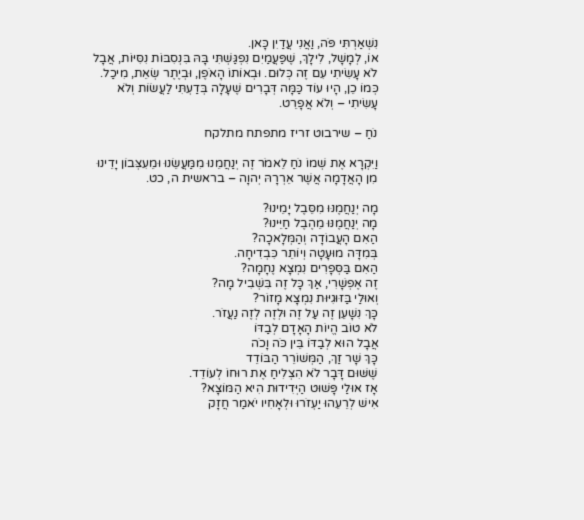נִשְׁאַרְתִּי פֹּה, וַאֲנִי עֲדַיִן כָּאן.
אוֹ, לְמָשָׁל, לִילָךְ, שֶׁפַּעֲמַיִם נִפְגַּשְׁתִּי בָּהּ בִּנְסִבּוֹת נִסִּיּוֹת, אֲבָל לֹא עָשִׂיתִי עִם זֶה כְּלוּם. וּבְאוֹתוֹ הָאֹפֶן, וּבְיֶתֶר שְׂאֵת, מִיכַל.
כְּמוֹ כֵן, הָיוּ עוֹד כַּמָּה דְּבָרִים שֶׁעָלָה בְּדַעְתִּי לַעֲשׂוֹת וְלֹא עָשִׂיתִי – וְלֹא אֲפָרֵט.

נֹחַ – שירבוט זריז מתפתח מתלקח

וַיִּקְרָא אֶת שְׁמוֹ נֹחַ לֵאמֹר זֶה יְנַחֲמֵנוּ מִמַּעֲשֵׂנוּ וּמֵעִצְּבוֹן יָדֵינוּ מִן הָאֲדָמָה אֲשֶׁר אֵרְרָהּ יְהוָה – בראשית ה, כט.

מָה יְנַחֲמֶנּוּ מִסֵּבֶל יָמֵינוּ?
מָה יְנַחֲמֶנּוּ מֵהֶבֶל חַיֵּינוּ?
הַאִם הָעֲבוֹדָה וְהַמְּלָאכָה?
בְּמִדָּה מוּעָטָה וְיוֹתֵר כִּבְדִיחָה.
הַאִם בַּסְּפָרִים נִמְצָא נֶחָמָה?
זֶה אֶפְשָׁרִי, אַךְ כָּל זֶה בִּשְׁבִיל מָה?
וְאוּלַי בַּזּוּגִיּוּת נִמְצָא מָזוֹר?
כָּךְ נִשָׁעֵן זֶה עַל זֶה וּלְזֶה לְזֶה נַעֲזֹר.
לֹא טוֹב הֱיוֹת הָאָדָם לְבַדּוֹ
אֲבָל הוּא לְבַדּוֹ בֵּין כֹּה וָכֹה
כָּךְ שָׁר זַךְ, הַמְּשׁוֹרֵר הַבּוֹדֵד
שֶׁשּׁוּם דָּבָר לֹא הִצְלִיחַ אֶת רוּחוֹ לְעוֹדֵד.
אָז אוּלַי פָּשׁוּט הַיְּדִידוּת הִיא הַמּוֹצָא?
אִישׁ לְרֵעֵהוּ יַעְזֹרוּ וּלְאָחִיו יֹאמַר חֲזָק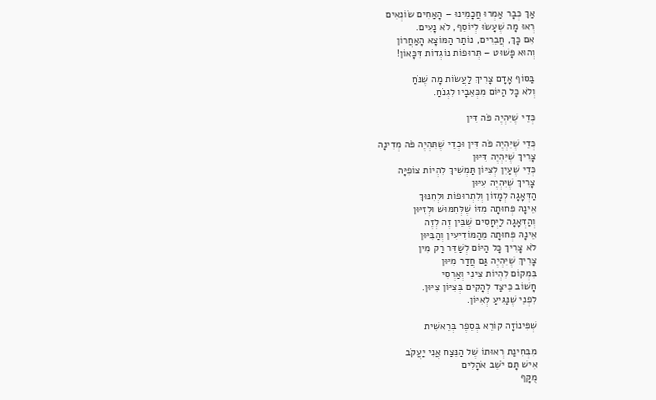אַךְ כְּבָר אַמְרוּ חֲכָמֵינוּ – הָאַחִים שׂוֹנְאִים
רְאוּ מָה שֶׁעָשׂוּ לְיוֹסֵף, לֹא נָעִים.
אִם כָּךְ, חֲבֵרִים, נוֹתַר הַמּוֹצָא הָאַחֲרוֹן
וְהוּא פָּשׁוּט – תְּרוּפוֹת נוֹגְדוֹת דִּכָּאוֹן!

בַּסּוֹף אָדָם צָרִיךְ לַעֲשׂוֹת מָה שֶׁנֹּחַ
וְלֹא כָּל הַיּוֹם מִכְּאֵבָיו לִגְנֹחַ.

כְּדֵי שֶׁיִּהְיֶה פֹּה דִּין

כְּדֵי שֶׁיִּהְיֶה פֹּה דִּין וּכְדֵי שֶׁתִּהְיֶה פֹּה מְדִינָה
צָרִיךְ שֶׁיִּהְיֶה דִּיּוּן
כְּדֵי שֶׁעַיִן לְצִיּוֹן תַּמְשִׁיךְ לִהְיוֹת צוֹפִיָּה
צָרִיךְ שֶׁיִּהְיֶה עִיּוּן
הַדְּאָגָה לְמָזוֹן וְלִתְרוּפוֹת וּלְחִנּוּךְ
אֵינָהּ פְּחוּתָה מִזּוֹ שֶׁלְּחִמּוּשׁ וּלְזִיּוּן
וְהַדְּאָגָה לַיְּחָסִים שֶׁבֵּין זֶה לְזֶה
אֵינָהּ פְּחוּתָה מֵהַמּוֹדִיעִין וְהַבִּיּוּן
לֹא צָרִיךְ כָּל הַיּוֹם לְשַׁדֵּר רַק מִין
צָרִיךְ שֶׁיִּהְיֶה גַּם חֲדַר מִיּוּן
בִּמְקוֹם לִהְיוֹת צִינִי וְאַרְסִי
חָשׁוֹב כֵּיצַד לְהָקִים בְּצִיּוֹן צִיּוּן.
לִפְנֵי שֶׁנַּגִּיעַ לְאִיּוֹן.

שְׁפִּינוֹזָה קוֹרֵא בְּסֵפֶר בְּרֵאשִׁית

מִבְּחִינַת רְאוּתוֹ שֶׁל הַנֵּצַח אֲנִי יַעֲקֹב
אִישׁ תָּם יֹשֵׁב אֹהָלִים
מֻקָּף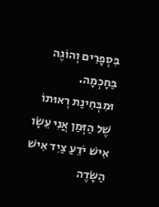בִּסְפָרִים וְהוֹגֶה בַּחָכְמָה.
וּמִבְּחִינַת רְאוּתוֹ שֶׁל הַזְּמַן אֲנִי עֵשָׂו
אִישׁ יֹדֵעַ צַיִד אִישׁ הַשָּׂדֶה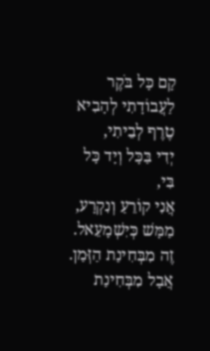קָם כָּל בֹּקֶר לַעֲבוֹדָתִי לְהָבִיא טֶרֶף לְבֵיתִי,
יְדִי בַּכָּל וְיָד כָּל בִּי,
אֲנִי קוֹרֵעַ וְנִקְרָע,
מַמָּשׁ כְּיִשְׁמָעֵאל.
זֶה מִבְּחִינַת הַזְּמַן.
אֲבָל מִבְּחִינַת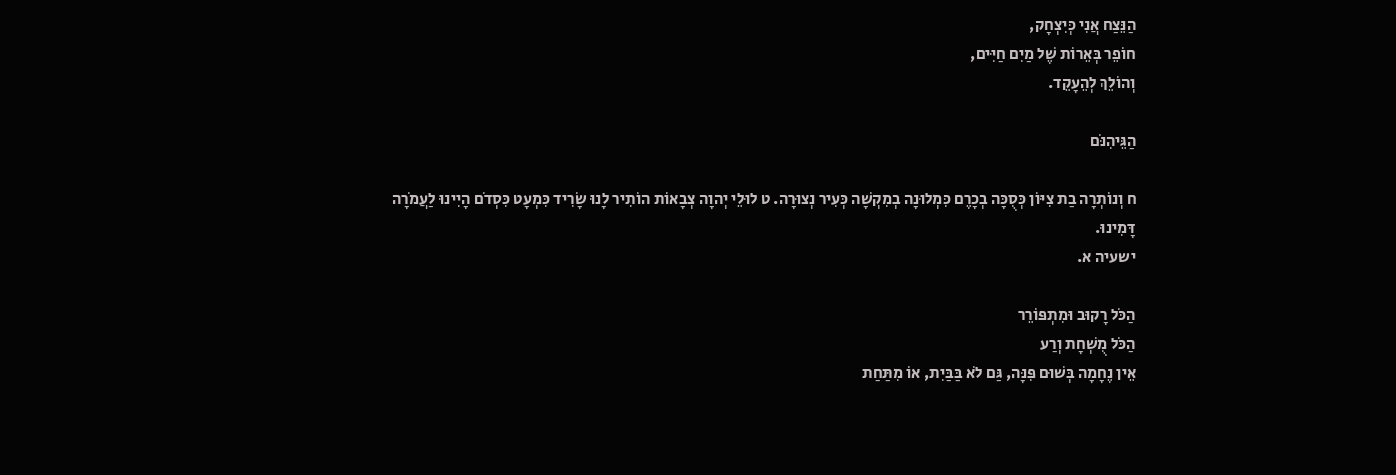הַנֵּצַח אֲנִי כְּיִצְחָק,
חוֹפֵר בְּאֵרוֹת שֶׁל מַיִם חַיִּים,
וְהוֹלֵךְ לְהֵעָקֵד.

הַגֵּיהִנֹּם

ח וְנוֹתְרָה בַת צִיּוֹן כְּסֻכָּה בְכָרֶם כִּמְלוּנָה בְמִקְשָׁה כְּעִיר נְצוּרָה. ט לוּלֵי יְהוָה צְבָאוֹת הוֹתִיר לָנוּ שָׂרִיד כִּמְעָט כִּסְדֹם הָיִינוּ לַעֲמֹרָה דָּמִינוּ.
ישעיה א.

הַכֹּל רָקוּב וּמִתְפּוֹרֵר
הַכֹּל מֻשְׁחָת וְרַע
אֵין נֶחָמָה בְּשׁוּם פִּנָּה, גַּם לֹא בַּבַּיִת, אוֹ מִתַּחַת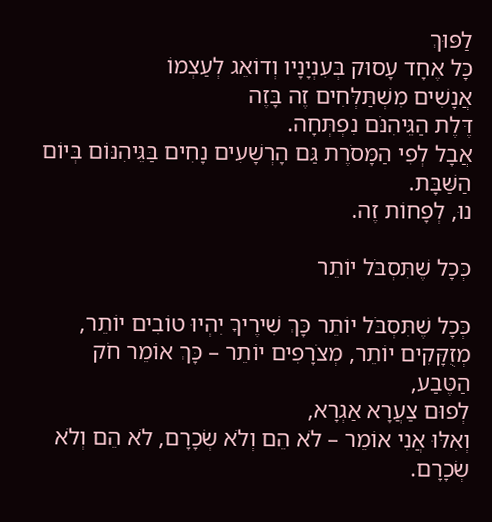לַפּוּךְ
כָּל אֶחָד עָסוּק בְּעִנְיָנָיו וְדוֹאֵג לְעַצְמוֹ
אֲנָשִׁים מִשְׁתַּלְּחִים זֶה בָּזֶה
דֶּלֶת הַגֵּיהִנֹּם נִפְתְּחָה.
אֲבָל לְפִי הַמָּסֹרֶת גַּם הָרְשָׁעִים נָחִים בַּגֵּיהִנּוֹם בְּיוֹם הַשַּׁבָּת.
נוּ, לְפָחוֹת זֶה.

כְּכָל שֶׁתִּסְבֹּל יוֹתֵר

כְּכָל שֶׁתִּסְבֹּל יוֹתֵר כָּךְ שִׁירֶיךָ יִהְיוּ טוֹבִים יוֹתֵר, מְזֻקָּקִים יוֹתֵר, מְצֹרָפִים יוֹתֵר – כָּךְ אוֹמֵר חֹק הַטֶּבַע,
לְפוּם צַעֲרָא אַגְרָא,
וְאִלּוּ אֲנִי אוֹמֵר – לֹא הֵם וְלֹא שְׂכָרָם, לֹא הֵם וְלֹא שְׂכָרָם.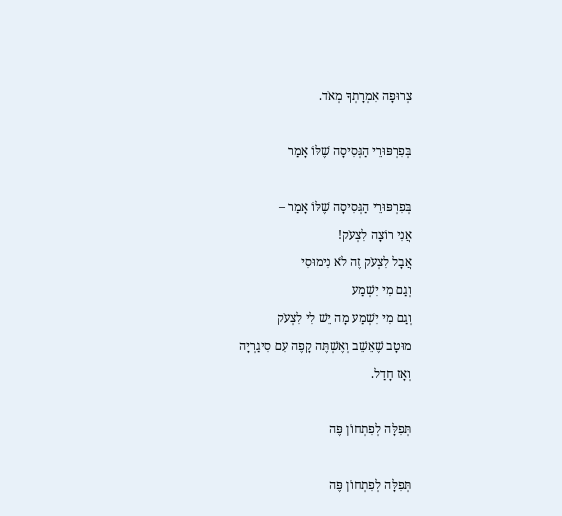צְרוּפָה אִמְרָתְךָ מְאֹד.

בְּפִרְפּוּרֵי הַגְּסִיסָה שֶׁלּוֹ אָמַר

בְּפִרְפּוּרֵי הַגְּסִיסָה שֶׁלּוֹ אָמַר –
אֲנִי רוֹצָה לִצְעֹק!
אֲבָל לִצְעֹק זֶה לֹא נִימוּסִי
וְגַם מִי יִשְׁמַע
וְגַם מִי יִשְׁמַע מָה יֵשׁ לִי לִצְעֹק
מוּטָב שֶׁאֵשֵׁב וְאֶשְׁתֶּה קָפֶה עִם סִיגַרְיָה
וְאָז חָדַל.

תְּפִלָּה לְפִתְחוֹן פֶּה

תְּפִלָּה לְפִתְחוֹן פֶּה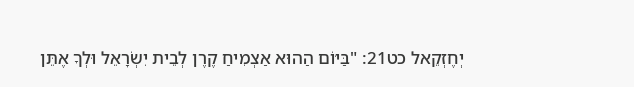יְחֶזְקֵאל כט21: "בַּיּוֹם הַהוּא אַצְמִיחַ קֶרֶן לְבֵית יִשְׂרָאֵל וּלְךָ אֶתֵּן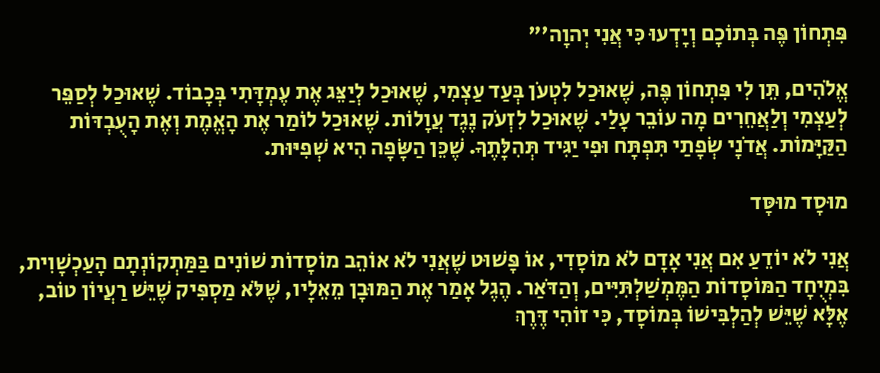פִּתְחוֹן פֶּה בְּתוֹכָם וְיָדְעוּ כִּי אֲנִי יְהוָה'"

אֱלֹהִים, תֵּן לִי פִּתְחוֹן פֶּה, שֶׁאוּכַל לִטְעֹן בְּעַד עַצְמִי, שֶׁאוּכַל לְיַצֵּג אֶת עֶמְדָּתִי בְּכָבוֹד. שֶׁאוּכַל לְסַפֵּר לְעַצְמִי וְלַאֲחֵרִים מָה עוֹבֵר עָלַי. שֶׁאוּכַל לִזְעֹק נֶגֶד עֲוָלוֹת. שֶׁאוּכַל לוֹמַר אֶת הָאֱמֶת וְאֶת הָעֻבְדּוֹת הַקַּיָּמוֹת. אֲדֹנָי שְׂפָתַי תִּפְתָּח וּפִי יַגִּיד תְּהִלָּתֶךָ. שֶׁכֵּן הַשָּׂפָה הִיא שְׁפִיּוּת.

מוּסָד מוּסָּד

אֲנִי לֹא יוֹדֵעַ אִם אֲנִי אָדָם לֹא מוֹסָדִי, אוֹ פָּשׁוּט שֶׁאֲנִי לֹא אוֹהֵב מוֹסָדוֹת שׁוֹנִים בַּמַּתְקוֹנְתָם הָעַכְשָׁוִית, בִּמְיֻחָד הַמּוֹסָדוֹת הַמֶּמְשַׁלְתִּיִּים, וְהַדֹּאַר. הֶגֶל אָמַר אֶת הַמּוּבָן מֵאֵלָיו, שֶׁלֹּא מַסְפִּיק שֶׁיֵּשׁ רַעֲיוֹן טוֹב, אֶלָּא שֶׁיֵּשׁ לְהַלְבִּישׁוֹ בְּמוֹסָד, כִּי זוֹהִי דֶּרֶךְ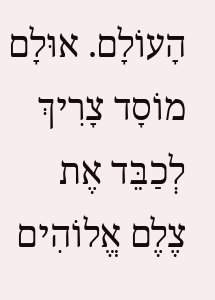הָעוֹלָם. אוּלָם מוֹסָד צָרִיךְ לְכַבֵּד אֶת צֶלֶם אֱלוֹהִים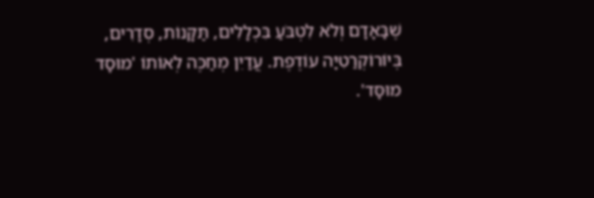שֶׁבָּאָדָם וְלֹא לִטְבֹּעַ בִּכְלָלִים, תַּקָּנוֹת, סְדָרִים, בְּיוֹרוֹקְרַטִיָּה עוֹדֶפֶת. עֲדַיִן מְחַכֶּה לְאוֹתוֹ 'מוּסָד מוּסָּד'.